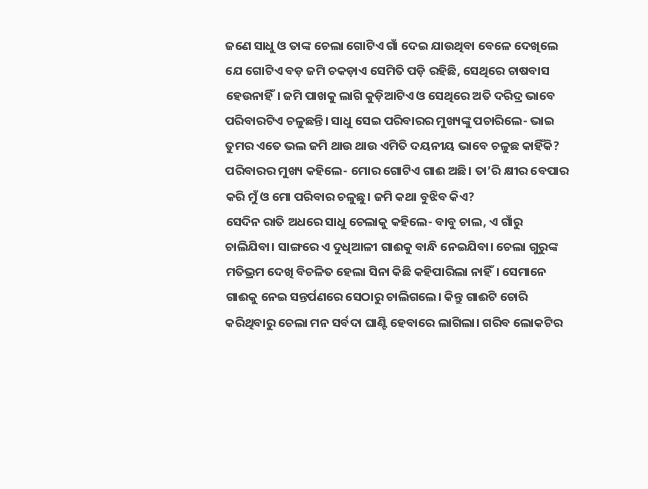ଜଣେ ସାଧୁ ଓ ତାଙ୍କ ଚେଲା ଗୋଟିଏ ଗାଁ ଦେଇ ଯାଉଥିବା ବେଳେ ଦେଖିଲେ ଯେ ଗୋଟିଏ ବଡ଼ ଜମି ଚକଡ଼ାଏ ସେମିତି ପଡ଼ି ରହିଛି, ସେଥିରେ ଚାଷବାସ ହେଉନାହିଁ। ଜମି ପାଖକୁ ଲାଗି କୁଡ଼ିଆଟିଏ ଓ ସେଥିରେ ଅତି ଦରିଦ୍ର ଭାବେ ପରିବାରଟିଏ ଚଳୁଛନ୍ତି। ସାଧୁ ସେଇ ପରିବାରର ମୁଖ୍ୟଙ୍କୁ ପଚାରିଲେ- ଭାଇ ତୁମର ଏତେ ଭଲ ଜମି ଥାଉ ଥାଉ ଏମିତି ଦୟନୀୟ ଭାବେ ଚଳୁଛ କାହିଁକି?
ପରିବାରର ମୁଖ୍ୟ କହିଲେ- ମୋର ଗୋଟିଏ ଗାଈ ଅଛି। ତା’ରି କ୍ଷୀର ବେପାର କରି ମୁଁ ଓ ମୋ ପରିବାର ଚଳୁଛୁ। ଜମି କଥା ବୁଝିବ କିଏ?
ସେଦିନ ରାତି ଅଧରେ ସାଧୁ ଚେଲାକୁ କହିଲେ- ବାବୁ ଚାଲ, ଏ ଗାଁରୁ ଚାଲିଯିବା। ସାଙ୍ଗରେ ଏ ଦୁଧିଆଳୀ ଗାଈକୁ ବାନ୍ଧି ନେଇଯିବା। ଚେଲା ଗୁରୁଙ୍କ ମତିଭ୍ରମ ଦେଖି ବିଚଳିତ ହେଲା ସିନା କିଛି କହିପାରିଲା ନାହିଁ। ସେମାନେ ଗାଈକୁ ନେଇ ସନ୍ତର୍ପଣରେ ସେଠାରୁ ଚାଲିଗଲେ। କିନ୍ତୁ ଗାଈଟି ଚୋରି କରିଥିବାରୁ ଚେଲା ମନ ସର୍ବଦା ଘାଣ୍ଟି ହେବାରେ ଲାଗିଲା। ଗରିବ ଲୋକଟିର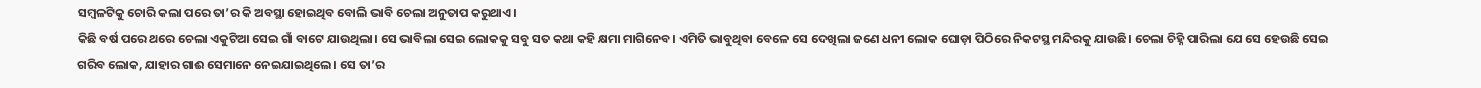ସମ୍ବଳଟିକୁ ଚୋରି କଲା ପରେ ତା’ର କି ଅବସ୍ଥା ହୋଇଥିବ ବୋଲି ଭାବି ଚେଲା ଅନୁତାପ କରୁଥାଏ।
କିଛି ବର୍ଷ ପରେ ଥରେ ଚେଲା ଏକୁଟିଆ ସେଇ ଗାଁ ବାଟେ ଯାଉଥିଲା। ସେ ଭାବିଲା ସେଇ ଲୋକକୁ ସବୁ ସତ କଥା କହି କ୍ଷମା ମାଗିନେବ। ଏମିତି ଭାବୁଥିବା ବେଳେ ସେ ଦେଖିଲା ଜଣେ ଧନୀ ଲୋକ ଘୋଡ଼ା ପିଠିରେ ନିକଟସ୍ଥ ମନ୍ଦିରକୁ ଯାଉଛି। ଚେଲା ଚିହ୍ନି ପାରିଲା ଯେ ସେ ହେଉଛି ସେଇ ଗରିବ ଲୋକ, ଯାହାର ଗାଈ ସେମାନେ ନେଇଯାଇଥିଲେ। ସେ ତା’ର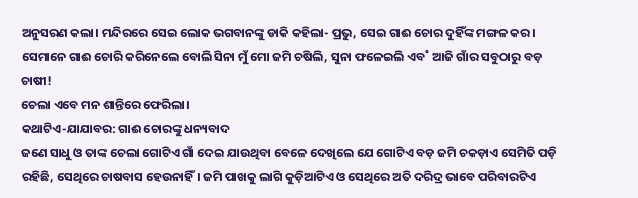ଅନୁସରଣ କଲା। ମନ୍ଦିରରେ ସେଇ ଲୋକ ଭଗବାନଙ୍କୁ ଡାକି କହିଲା- ପ୍ରଭୁ, ସେଇ ଗାଈ ଚୋର ଦୁହିଁଙ୍କ ମଙ୍ଗଳ କର। ସେମାନେ ଗାଈ ଚୋରି କରିନେଲେ ବୋଲି ସିନା ମୁଁ ମୋ ଜମି ଚଷିଲି, ସୁନା ଫଳେଇଲି ଏବ˚ ଆଜି ଗାଁର ସବୁଠାରୁ ବଡ଼ ଚାଷୀ!
ଚେଲା ଏବେ ମନ ଶାନ୍ତିରେ ଫେରିଲା।
କଥାଟିଏ-ଯାଯାବର: ଗାଈ ଚୋରଙ୍କୁ ଧନ୍ୟବାଦ
ଜଣେ ସାଧୁ ଓ ତାଙ୍କ ଚେଲା ଗୋଟିଏ ଗାଁ ଦେଇ ଯାଉଥିବା ବେଳେ ଦେଖିଲେ ଯେ ଗୋଟିଏ ବଡ଼ ଜମି ଚକଡ଼ାଏ ସେମିତି ପଡ଼ି ରହିଛି, ସେଥିରେ ଚାଷବାସ ହେଉନାହିଁ। ଜମି ପାଖକୁ ଲାଗି କୁଡ଼ିଆଟିଏ ଓ ସେଥିରେ ଅତି ଦରିଦ୍ର ଭାବେ ପରିବାରଟିଏ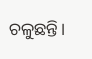ଚଳୁଛନ୍ତି।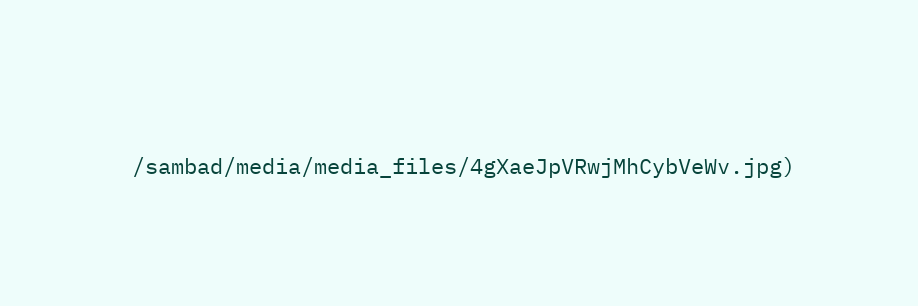/sambad/media/media_files/4gXaeJpVRwjMhCybVeWv.jpg)